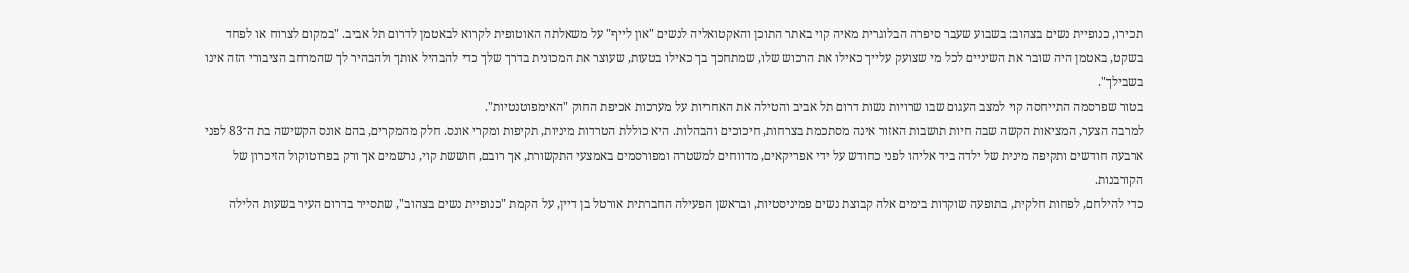תכירו, כנופיית נשים בצהוב: בשבוע שעבר סיפרה הבלוגרית מאיה קוי באתר התוכן והאקטואליה לנשים "און לייף" על משאלתה האוטופית לקרוא לבאטמן לדרום תל אביב. "במקום לצרוח או לפחד בשקט, באטמן היה שובר את השיניים לכל מי שצועק עלייך כאילו את הרכוש שלו, שמתחכך בך כאילו בטעות, שעוצר את המכונית בדרך שלך כדי להבהיל אותך ולהבהיר לך שהמרחב הציבורי הזה אינו בשבילך".
בטור שפרסמה התייחסה קוי למצב העגום שבו שרויות נשות דרום תל אביב והטילה את האחריות על מערכות אכיפת החוק "האימפוטנטיות".
למרבה הצער, המציאות הקשה שבה חיות תושבות האזור אינה מסתכמת בצרחות, חיכוכים והבהלות. היא כוללת הטרדות מיניות, תקיפות ומקרי אונס. חלק מהמקרים, בהם אונס הקשישה בת ה־83 לפני ארבעה חודשים ותקיפה מינית של ילדה ביד אליהו לפני כחודש על ידי אפריקאים, מדווחים למשטרה ומפורסמים באמצעי התקשורת, אך רובם, חוששת קוי, נרשמים אך ורק בפרוטוקול הזיכרון של הקורבנות.
כדי להילחם, לפחות חלקית, בתופעה שוקדות בימים אלה קבוצת נשים פמיניסטיות, ובראשן הפעילה החברתית אורטל בן דיין, על הקמת "כנופיית נשים בצהוב", שתסייר בדרום העיר בשעות הלילה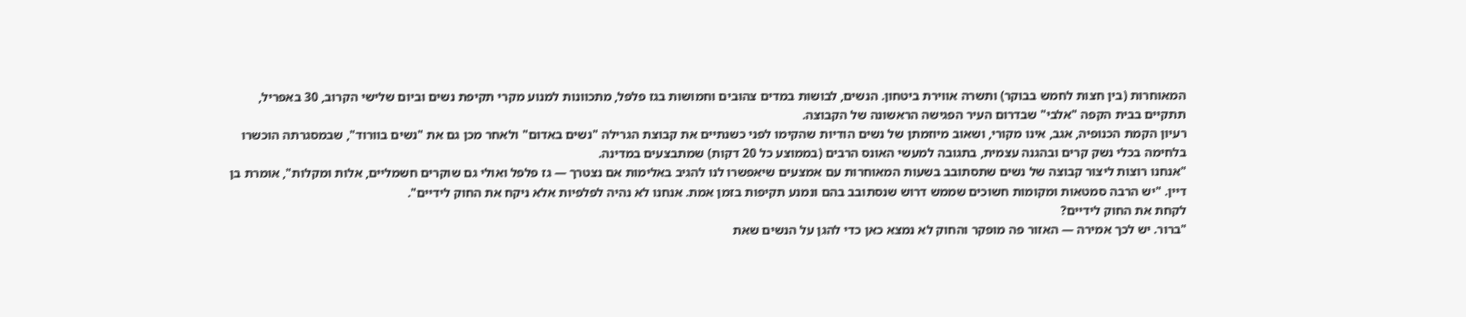המאוחרות (בין חצות לחמש בבוקר) ותשרה אווירת ביטחון. הנשים, לבושות במדים צהובים וחמושות בגז פלפל, מתכוונות למנוע מקרי תקיפת נשים וביום שלישי הקרוב, 30 באפריל, תתקיים בבית הקפה "אלבי" שבדרום העיר הפגישה הראשונה של הקבוצה.
רעיון הקמת הכנופיה, אגב, אינו מקורי, ושאוב מיוזמתן של נשים הודיות שהקימו לפני כשנתיים את קבוצת הגרילה "נשים באדום" ולאחר מכן גם את "נשים בוורוד", שבמסגרתה הוכשרו בלחימה בכלי נשק קרים ובהגנה עצמית, בתגובה למעשי האונס הרבים (בממוצע כל 20 דקות) שמתבצעים במדינה.
"אנחנו רוצות ליצור קבוצה של נשים שתסתובב בשעות המאוחרות עם אמצעים שיאפשרו לנו להגיב באלימות אם נצטרך — גז פלפל ואולי גם שוקרים חשמליים, אלות ומקלות", אומרת בן דיין. "יש הרבה סמטאות ומקומות חשוכים שממש דרוש שנסתובב בהם ונמנע תקיפות בזמן אמת. אנחנו לא נהיה לפלפיות אלא ניקח את החוק לידיים".
לקחת את החוק לידיים?
"ברור. יש לכך אמירה — האזור פה מופקר והחוק לא נמצא כאן כדי להגן על הנשים שאת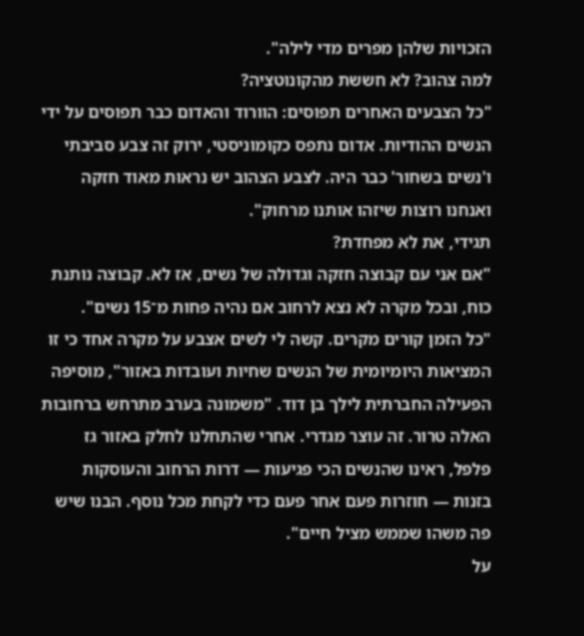הזכויות שלהן מפרים מדי לילה".
למה צהוב? לא חששת מהקונוטציה?
"כל הצבעים האחרים תפוסים: הוורוד והאדום כבר תפוסים על ידי הנשים ההודיות. אדום נתפס כקומוניסטי, ירוק זה צבע סביבתי ו'נשים בשחור' כבר היה. לצבע הצהוב יש נראוּת מאוד חזקה ואנחנו רוצות שיזהו אותנו מרחוק".
תגידי, את לא מפחדת?
"אם אני עם קבוצה חזקה וגדולה של נשים, אז לא. קבוצה נותנת כוח, ובכל מקרה לא נצא לרחוב אם נהיה פחות מ־15 נשים".
"כל הזמן קורים מקרים. קשה לי לשים אצבע על מקרה אחד כי זו המציאות היומיומית של הנשים שחיות ועובדות באזור", מוסיפה הפעילה החברתית לילך בן דוד. "משמונה בערב מתרחש ברחובות האלה טרור. זה עוצר מגדרי. אחרי שהתחלנו לחלק באזור גז פלפל, ראינו שהנשים הכי פגיעות — דרות הרחוב והעוסקות בזנות — חוזרות פעם אחר פעם כדי לקחת מכל נוסף. הבנו שיש פה משהו שממש מציל חיים".
על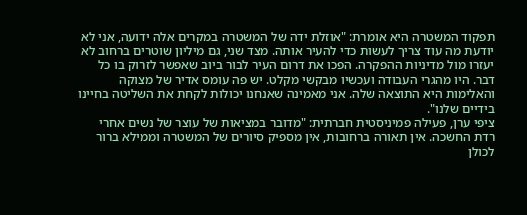תפקוד המשטרה היא אומרת: "אוזלת ידה של המשטרה במקרים אלה ידועה, אני לא יודעת מה עוד צריך לעשות כדי להעיר אותה. מצד שני, גם מיליון שוטרים ברחוב לא יעזרו מול מדיניות ההפקרה. הפכו את דרום העיר לבור ביוב שאפשר לזרוק בו כל דבר. היו מהגרי העבודה ועכשיו מבקשי מקלט. יש פה עומס אדיר של מצוקה והאלימות היא התוצאה שלה. אני מאמינה שאנחנו יכולות לקחת את השליטה בחיינו בידיים שלנו".
ציפי ערן, פעילה פמיניסטית חברתית: "מדובר במציאות של עוצר של נשים אחרי רדת החשכה. אין תאורה ברחובות, אין מספיק סיורים של המשטרה וממילא ברור לכולן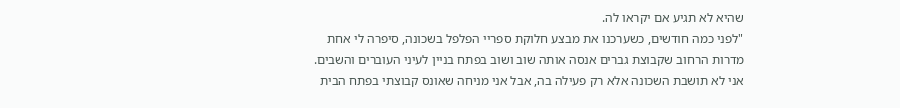שהיא לא תגיע אם יקראו לה.
"לפני כמה חודשים, כשערכנו את מבצע חלוקת ספריי הפלפל בשכונה, סיפרה לי אחת מדרות הרחוב שקבוצת גברים אנסה אותה שוב ושוב בפתח בניין לעיני העוברים והשבים. אני לא תושבת השכונה אלא רק פעילה בה, אבל אני מניחה שאונס קבוצתי בפתח הבית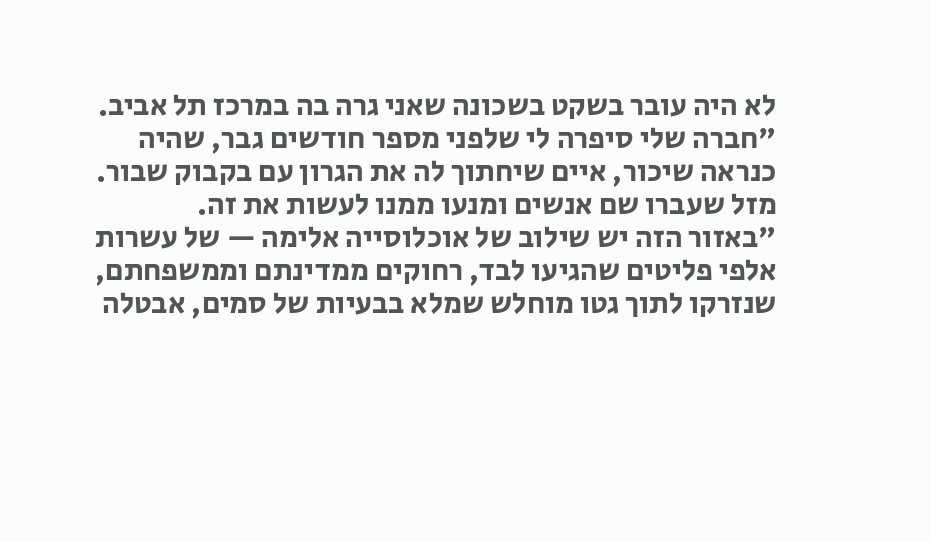לא היה עובר בשקט בשכונה שאני גרה בה במרכז תל אביב.
"חברה שלי סיפרה לי שלפני מספר חודשים גבר, שהיה כנראה שיכור, איים שיחתוך לה את הגרון עם בקבוק שבור. מזל שעברו שם אנשים ומנעו ממנו לעשות את זה.
"באזור הזה יש שילוב של אוכלוסייה אלימה — של עשרות אלפי פליטים שהגיעו לבד, רחוקים ממדינתם וממשפחתם, שנזרקו לתוך גטו מוחלש שמלא בבעיות של סמים, אבטלה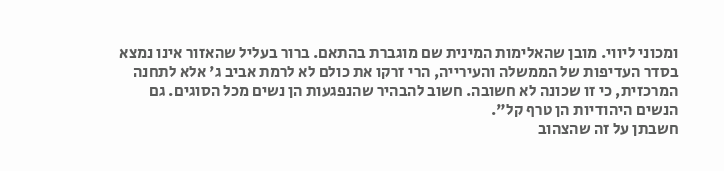ומכוני ליווי. מובן שהאלימות המינית שם מוגברת בהתאם. ברור בעליל שהאזור אינו נמצא בסדר העדיפות של הממשלה והעירייה, הרי זרקו את כולם לא לרמת אביב ג' אלא לתחנה המרכזית, כי זו שכונה לא חשובה. חשוב להבהיר שהנפגעות הן נשים מכל הסוגים. גם הנשים היהודיות הן טרף קל".
חשבתן על זה שהצהוב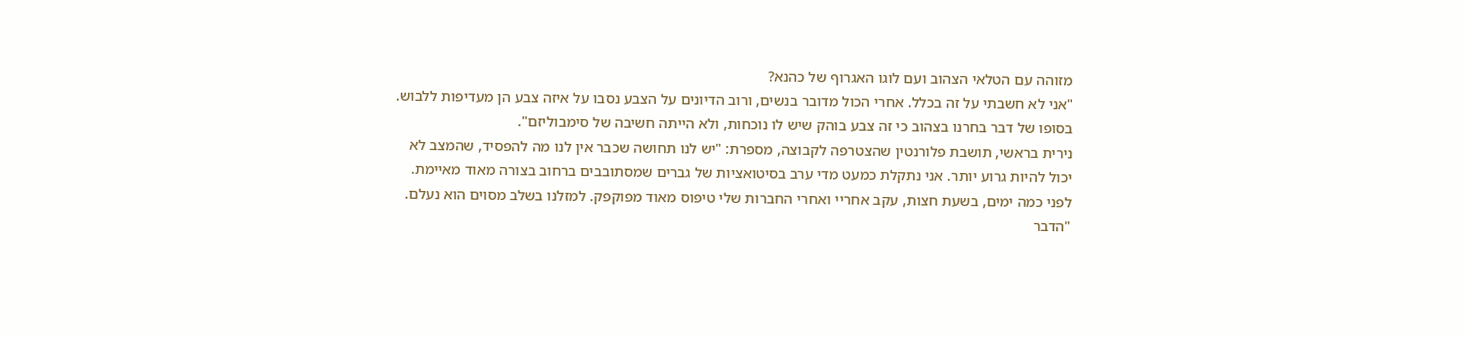מזוהה עם הטלאי הצהוב ועם לוגו האגרוף של כהנא?
"אני לא חשבתי על זה בכלל. אחרי הכול מדובר בנשים, ורוב הדיונים על הצבע נסבו על איזה צבע הן מעדיפות ללבוש. בסופו של דבר בחרנו בצהוב כי זה צבע בוהק שיש לו נוכחות, ולא הייתה חשיבה של סימבוליזם".
נירית בראשי, תושבת פלורנטין שהצטרפה לקבוצה, מספרת: "יש לנו תחושה שכבר אין לנו מה להפסיד, שהמצב לא יכול להיות גרוע יותר. אני נתקלת כמעט מדי ערב בסיטואציות של גברים שמסתובבים ברחוב בצורה מאוד מאיימת. לפני כמה ימים, בשעת חצות, עקב אחריי ואחרי החברות שלי טיפוס מאוד מפוקפק. למזלנו בשלב מסוים הוא נעלם.
"הדבר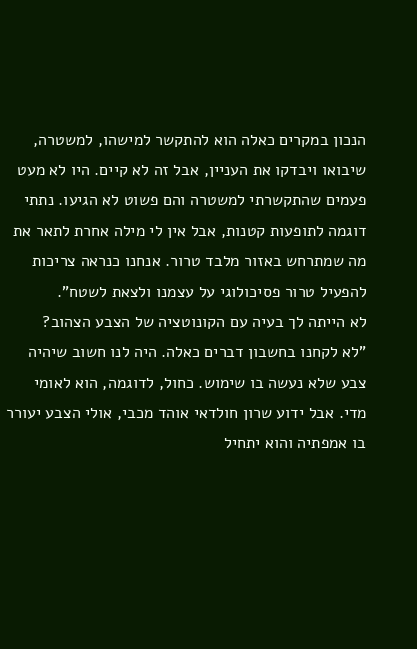הנכון במקרים כאלה הוא להתקשר למישהו, למשטרה, שיבואו ויבדקו את העניין, אבל זה לא קיים. היו לא מעט פעמים שהתקשרתי למשטרה והם פשוט לא הגיעו. נתתי דוגמה לתופעות קטנות, אבל אין לי מילה אחרת לתאר את מה שמתרחש באזור מלבד טרור. אנחנו כנראה צריכות להפעיל טרור פסיכולוגי על עצמנו ולצאת לשטח".
לא הייתה לך בעיה עם הקונוטציה של הצבע הצהוב?
"לא לקחנו בחשבון דברים כאלה. היה לנו חשוב שיהיה צבע שלא נעשה בו שימוש. כחול, לדוגמה, הוא לאומי מדי. אבל ידוע שרון חולדאי אוהד מכבי, אולי הצבע יעורר בו אמפתיה והוא יתחיל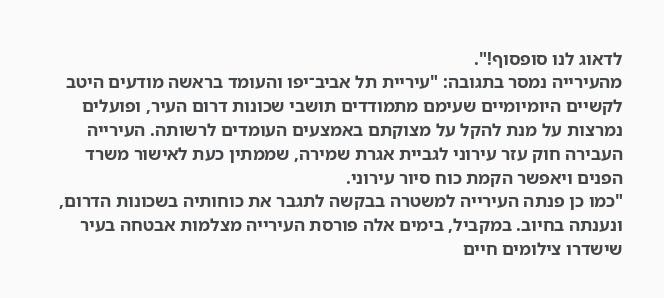לדאוג לנו סופסוף!".
מהעירייה נמסר בתגובה: "עיריית תל אביב־יפו והעומד בראשה מודעים היטב לקשיים היומיומיים שעימם מתמודדים תושבי שכונות דרום העיר, ופועלים נמרצות על מנת להקל על מצוקתם באמצעים העומדים לרשותה. העירייה העבירה חוק עזר עירוני לגביית אגרת שמירה, שממתין כעת לאישור משרד הפנים ויאפשר הקמת כוח סיור עירוני.
"כמו כן פנתה העירייה למשטרה בבקשה לתגבר את כוחותיה בשכונות הדרום, ונענתה בחיוב. במקביל, בימים אלה פורסת העירייה מצלמות אבטחה בעיר שישדרו צילומים חיים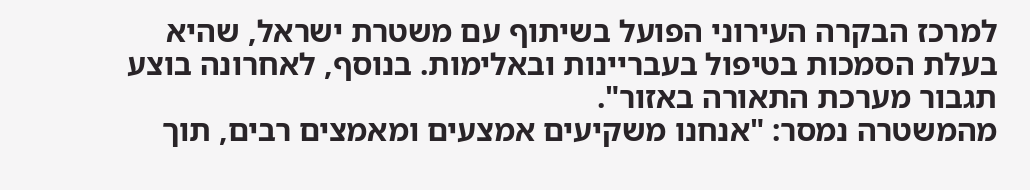למרכז הבקרה העירוני הפועל בשיתוף עם משטרת ישראל, שהיא בעלת הסמכות בטיפול בעבריינות ובאלימות. בנוסף, לאחרונה בוצע תגבור מערכת התאורה באזור".
מהמשטרה נמסר: "אנחנו משקיעים אמצעים ומאמצים רבים, תוך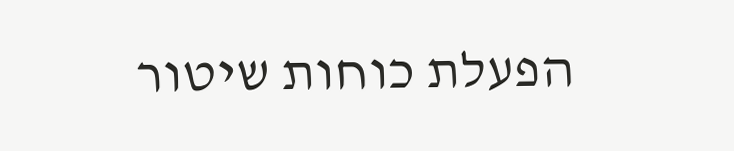הפעלת כוחות שיטור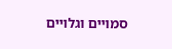סמויים וגלויים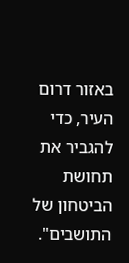באזור דרום העיר, כדי להגביר את תחושת הביטחון של התושבים".